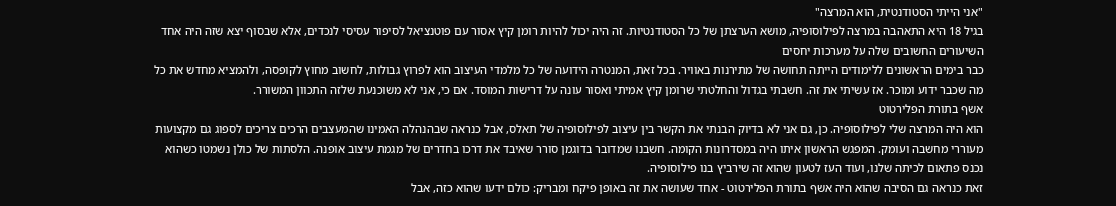"אני הייתי הסטודנטית, הוא המרצה"
בגיל 18 היא התאהבה במרצה לפילוסופיה, מושא הערצתן של כל הסטודנטיות. זה היה יכול להיות רומן קיץ אסור עם פוטנציאל לסיפור עסיסי לנכדים, אלא שבסוף יצא שזה היה אחד השיעורים החשובים שלה על מערכות יחסים
כבר בימים הראשונים ללימודים הייתה תחושה של מתירנות באוויר. בכל זאת, המנטרה הידועה של כל מלמדי העיצוב הוא לפרוץ גבולות, לחשוב מחוץ לקופסה, ולהמציא מחדש את כל מה שכבר ידוע ומוכר. אז עשיתי את זה. חשבתי בגדול והחלטתי שרומן קיץ אמיתי ואסור עונה על דרישות המוסד. אם כי, אני לא משוכנעת שלזה התכוון המשורר.
אשף בתורת הפלירטוט
הוא היה המרצה שלי לפילוסופיה. כן, גם אני לא בדיוק הבנתי את הקשר בין עיצוב לפילוסופיה של תאלס, אבל כנראה שבהנהלה האמינו שהמעצבים הרכים צריכים לספוג גם מקצועות מעוררי מחשבה ועומק. המפגש הראשון איתו היה במסדרונות הקומה. חשבנו שמדובר בדוגמן סורר שאיבד את דרכו בחדרים של מגמת עיצוב אופנה. הלסתות של כולן נשמטו כשהוא נכנס פתאום לכיתה שלנו, ועוד העז לטעון שהוא זה שירביץ בנו פילוסופיה.
זאת כנראה גם הסיבה שהוא היה אשף בתורת הפלירטוט - אחד שעושה את זה באופן פיקח ומבריק: כולם ידעו שהוא כזה, אבל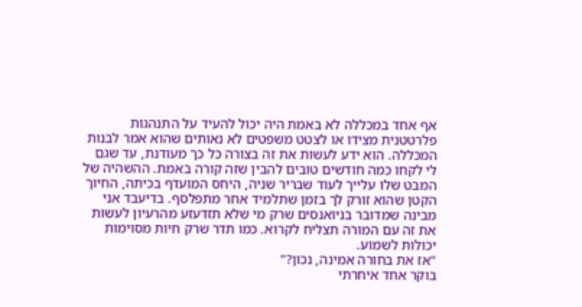אף אחד במכללה לא באמת היה יכול להעיד על התנהגות פלרטטנית מצידו או לצטט משפטים לא נאותים שהוא אמר לבנות המכללה. הוא ידע לעשות את זה בצורה כל כך מעודנת, עד שגם לי לקחו כמה חודשים טובים להבין שזה קורה באמת. ההשהיה של המבט שלו עלייך לעוד שבריר שניה, היחס המועדף בכיתה, החיוך הקטן שהוא זורק לך בזמן שתלמיד אחר מתפלסף. בדיעבד אני מבינה שמדובר בניואנסים שרק מי שלא תזדעזע מהרעיון לעשות את זה עם המורה תצליח לקרוא. כמו תדר שרק חיות מסוימות יכולות לשמוע.
"אז את בחורה אמינה, נכון?"
בוקר אחד איחרתי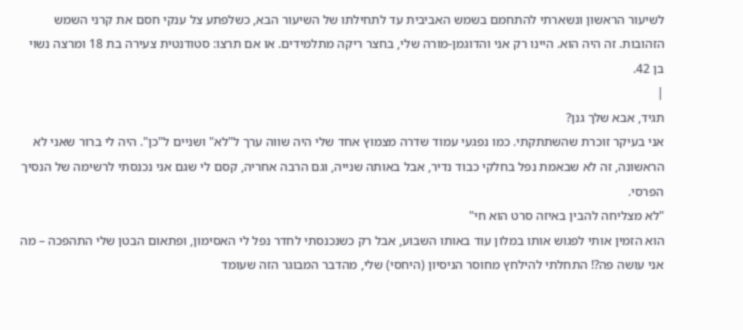לשיעור הראשון ונשארתי להתחמם בשמש האביבית עד לתחילתו של השיעור הבא, כשלפתע צל ענקי חסם את קרני השמש הזהובות. זה היה הוא. היינו רק אני והדוגמן-מורה שלי, בחצר ריקה מתלמידים. או אם תרצו: סטודנטית צעירה בת 18 ומרצה נשוי בן 42.
|
תגיד, אבא שלך גנן?
אני בעיקר זוכרת שהשתתקתי. כמו נפגעי עמוד שדרה מצמוץ אחד שלי היה שווה ערך ל"לא" ושניים ל"כן". היה לי ברור שאני לא הראשונה, זה לא שבאמת נפל בחלקי כבוד נדיר, אבל באותה שנייה, וגם הרבה אחריה, קסם לי שגם אני נכנסתי לרשימה של הנסיך הפרסי.
"לא מצליחה להבין באיזה סרט הוא חי"
הוא הזמין אותי לפגוש אותו במלון עוד באותו השבוע, אבל רק כשנכנסתי לחדר נפל לי האסימון, ופתאום הבטן שלי התהפכה – מה אני עושה פה?! התחלתי להילחץ מחוסר הניסיון (היחסי) שלי, מהדבר המבוגר הזה שעומד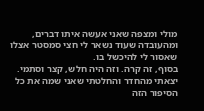מולי ומצפה שאני אעשה איתו דברים, ומהעובדה שעוד נשאר לי חצי סמסטר אצלו שאסור לי להיכשל בו.
בסוף, זה קרה. וזה היה חלש, קצר וסתמי. יצאתי מהחדר והחלטתי שאני שמה את כל הסיפור הזה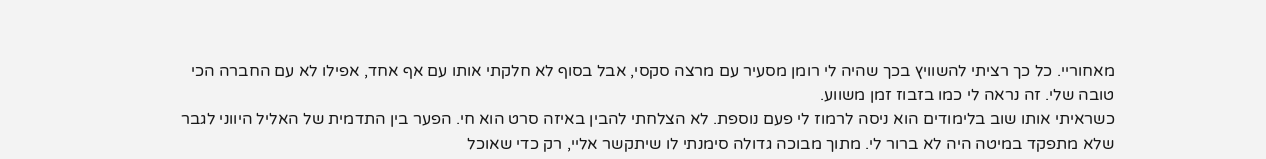מאחוריי. כל כך רציתי להשוויץ בכך שהיה לי רומן מסעיר עם מרצה סקסי, אבל בסוף לא חלקתי אותו עם אף אחד, אפילו לא עם החברה הכי טובה שלי. זה נראה לי כמו בזבוז זמן משווע.
כשראיתי אותו שוב בלימודים הוא ניסה לרמוז לי פעם נוספת. לא הצלחתי להבין באיזה סרט הוא חי. הפער בין התדמית של האליל היווני לגבר שלא מתפקד במיטה היה לא ברור לי. מתוך מבוכה גדולה סימנתי לו שיתקשר אליי, רק כדי שאוכל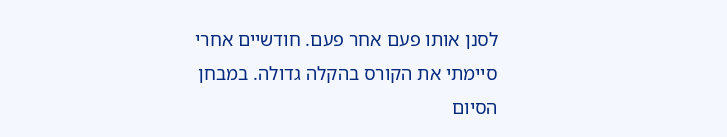לסנן אותו פעם אחר פעם. חודשיים אחרי סיימתי את הקורס בהקלה גדולה. במבחן הסיום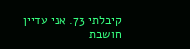קיבלתי 73. אני עדיין חושבת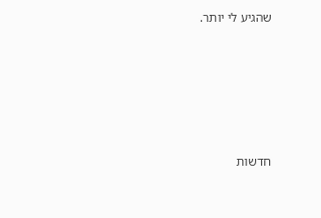שהגיע לי יותר.







חדשות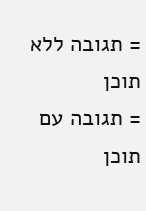= תגובה ללא תוכן
= תגובה עם תוכן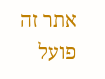אתר זה פועל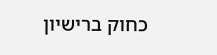כחוק ברישיון